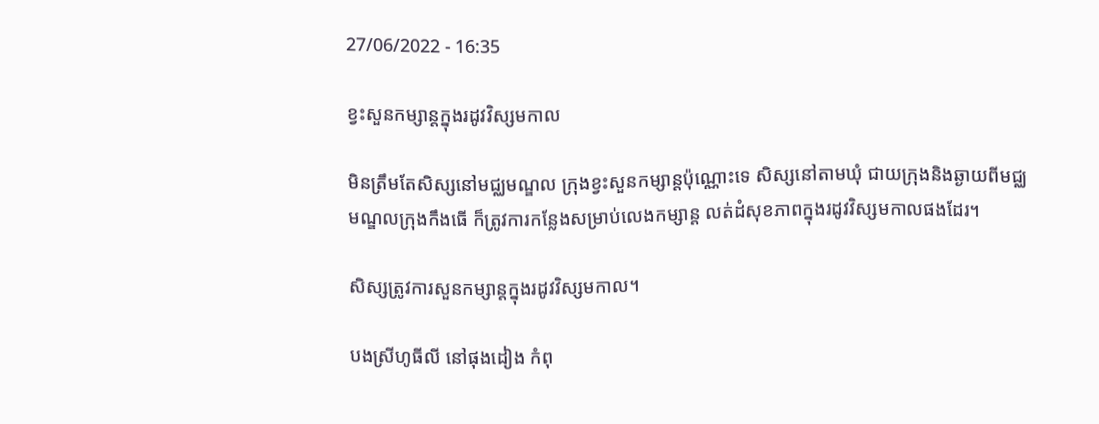27/06/2022 - 16:35

ខ្វះសួនកម្សាន្តក្នុងរដូវវិស្សមកាល

មិនត្រឹមតែសិស្សនៅមជ្ឈមណ្ឌល ក្រុងខ្វះសួនកម្សាន្តប៉ុណ្ណោះទេ សិស្សនៅតាមឃុំ ជាយក្រុងនិងឆ្ងាយពីមជ្ឈមណ្ឌលក្រុងកឹងធើ ក៏ត្រូវការកន្លែងសម្រាប់លេងកម្សាន្ត លត់ដំសុខភាពក្នុងរដូវវិស្សមកាលផងដែរ។

សិស្សត្រូវការសួនកម្សាន្តក្នុងរដូវវិស្សមកាល។

បងស្រីហូធីលី នៅផុងដៀង កំពុ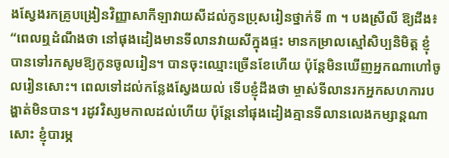ងស្វែងរកគ្រូបង្រៀនវិញ្ញាសាកីឡាវាយសីដល់កូនប្រុសរៀនថ្នាក់ទី ៣ ។ បងស្រីលី ឱ្យដឹង៖ “ពេលឮដំណឹងថា នៅផុងដៀងមានទីលានវាយសីក្នុងផ្ទះ មានកម្រាលស្មៅសិប្បនិមិត្ត ខ្ញុំបានទៅរកសូមឱ្យកូនចូលរៀន។ បានចុះឈ្មោះច្រើនខែហើយ ប៉ុន្តែមិនឃើញអ្នកណាហៅចូលរៀនសោះ។ ពេលទៅដល់កន្លែងស្វែងយល់ ទើបខ្ញុំដឹងថា ម្ចាស់ទីលានរកអ្នកសហការបង្ហាត់មិនបាន។ រដូវវិស្សមកាលដល់ហើយ ប៉ុន្តែនៅផុងដៀងគ្មានទីលានលេងកម្សាន្តណាសោះ ខ្ញុំបារម្ភ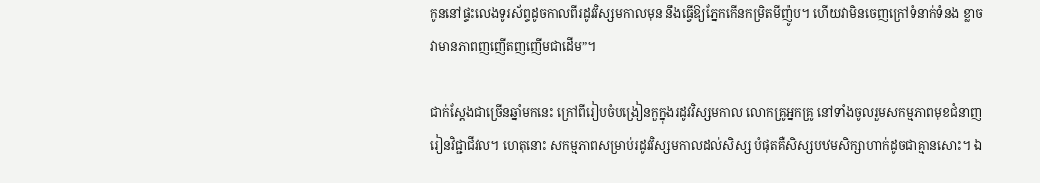កូននៅផ្ទះលេងទូរស័ព្ទដូចកាលពីរដូវវិស្សមកាលមុន នឹងធ្វើឱ្យភ្នែកកើនកម្រិតមីញ៉ូប។ ហើយវាមិនចេញក្រៅទំនាក់ទំនង ខ្លាចវាមានភាពញញើតញញើមជាដើម”។

ជាក់ស្តែងជាច្រើនឆ្នាំមកនេះ ក្រៅពីរៀបចំបង្រៀនកួក្នុងរដូវវិស្សមកាល លោកគ្រូអ្នកគ្រូ នៅទាំងចូលរួមសកម្មភាពមុខជំនាញ រៀនវិជ្ជាជីវល។ ហេតុនោះ សកម្មភាពសម្រាប់រដូវវិស្សមកាលដល់សិស្ស បំផុតគឺសិស្សបឋមសិក្សាហាក់ដូចជាគ្មានសោះ។ ឯ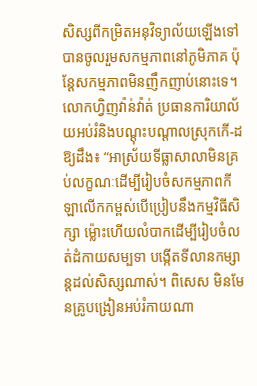សិស្សពីកម្រិតអនុវិទ្យាល័យឡើងទៅបានចូលរួមសកម្មភាពនៅភូមិភាគ ប៉ុន្តែសកម្មភាពមិនញឹកញាប់នោះទេ។ លោកហ្វិញវ៉ាន់វ៉ាត់ ប្រធានការិយាល័យអប់រំនិងបណ្តុះបណ្តាលស្រុកកើ-ដ ឱ្យដឹង៖ “អាស្រ័យទីធ្លាសាលាមិនគ្រប់លក្ខណៈដើម្បីរៀបចំសកម្មភាពកីឡាលើកកម្ពស់បើប្រៀបនឹងកម្មវិធីសិក្សា ម្ល៉ោះហើយលំបាកដើម្បីរៀបចំលត់ដំកាយសម្បទា បង្កើតទីលានកម្សាន្តដល់សិស្សណាស់។ ពិសេស មិនមែនគ្រូបង្រៀនអប់រំកាយណា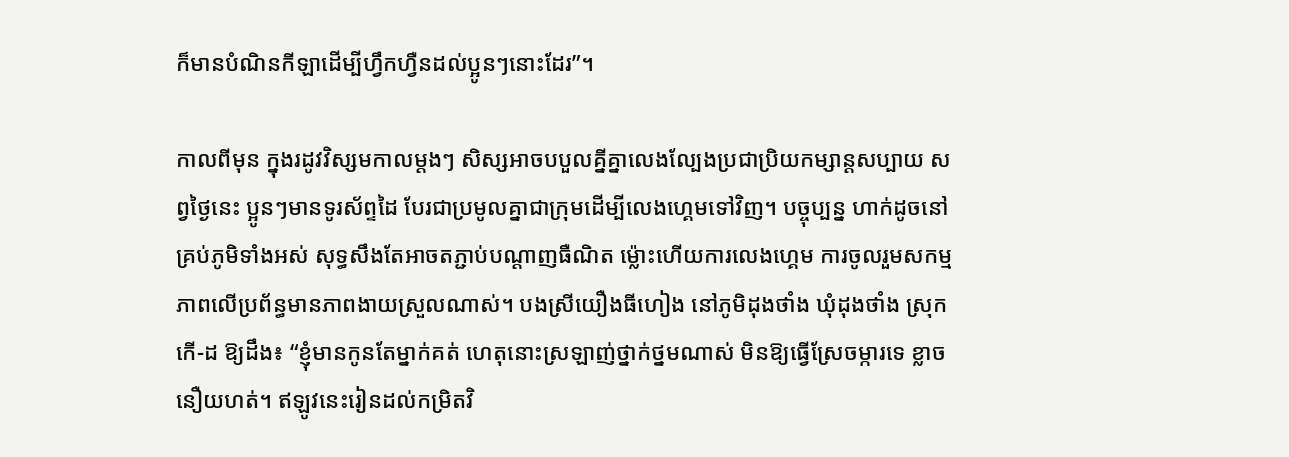ក៏មានបំណិនកីឡាដើម្បីហ្វឹកហ្វឺនដល់ប្អូនៗនោះដែរ”។

កាលពីមុន ក្នុងរដូវវិស្សមកាលម្តងៗ សិស្សអាចបបួលគ្នីគ្នាលេងល្បែងប្រជាប្រិយកម្សាន្តសប្បាយ សព្វថ្ងៃនេះ ប្អូនៗមានទូរស័ព្ទដៃ បែរជាប្រមូលគ្នាជាក្រុមដើម្បីលេងហ្គេមទៅវិញ។ បច្ចុប្បន្ន ហាក់ដូចនៅគ្រប់ភូមិទាំងអស់ សុទ្ធសឹងតែអាចតភ្ជាប់បណ្តាញធឺណិត ម្ល៉ោះហើយការលេងហ្គេម ការចូលរួមសកម្មភាពលើប្រព័ន្ធមានភាពងាយស្រួលណាស់។ បងស្រីយឿងធីហៀង នៅភូមិដុងថាំង ឃុំដុងថាំង ស្រុកកើ-ដ ឱ្យដឹង៖ “ខ្ញុំមានកូនតែម្នាក់គត់ ហេតុនោះស្រឡាញ់ថ្នាក់ថ្នមណាស់ មិនឱ្យធ្វើស្រែចម្ការទេ ខ្លាចនឿយហត់។ ឥឡូវនេះរៀនដល់កម្រិតវិ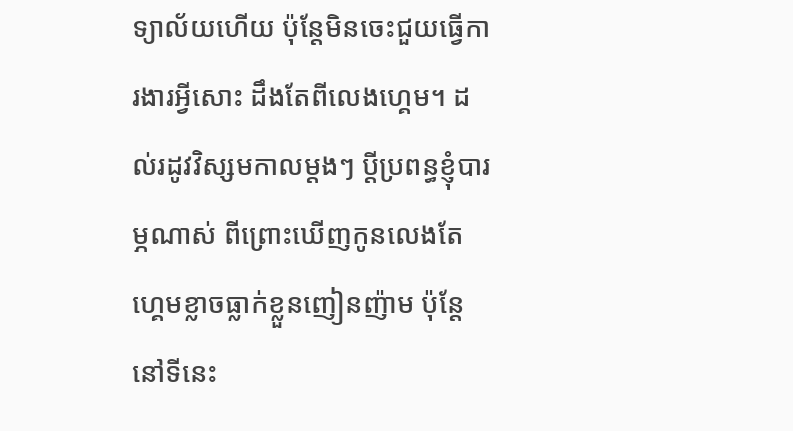ទ្យាល័យហើយ ប៉ុន្តែមិនចេះជួយធ្វើការងារអ្វីសោះ ដឹងតែពីលេងហ្គេម។ ដល់រដូវវិស្សមកាលម្តងៗ ប្តីប្រពន្ធខ្ញុំបារម្ភណាស់ ពីព្រោះឃើញកូនលេងតែហ្គេមខ្លាចធ្លាក់ខ្លួនញៀនញ៉ាម ប៉ុន្តែនៅទីនេះ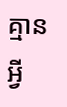គ្មានអ្វី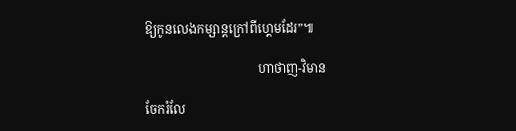ឱ្យកូនលេងកម្សាន្តក្រៅពីហ្គេមដែរ”៕

                                    ហាថាញ-វិមាន

ចែករំលែ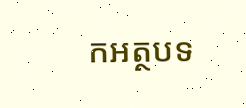កអត្ថបទ